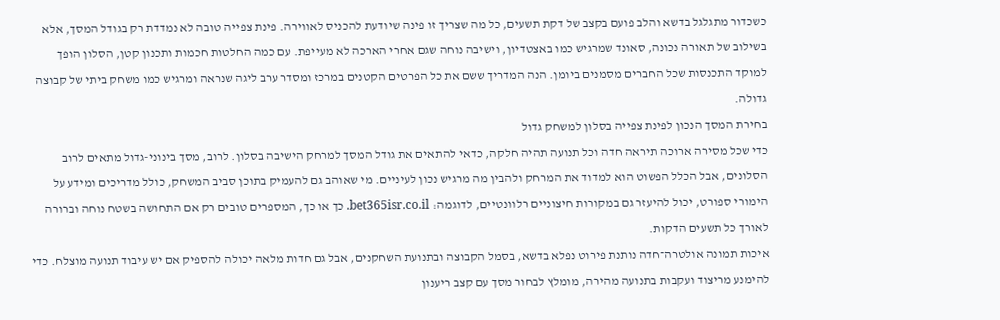כשכדור מתגלגל בדשא והלב פועם בקצב של דקת תשעים, כל מה שצריך זו פינה שיודעת להכניס לאווירה. פינת צפייה טובה לא נמדדת רק בגודל המסך, אלא בשילוב של תאורה נכונה, סאונד שמרגיש כמו באצטדיון, וישיבה נוחה שגם אחרי הארכה לא מעייפת. עם כמה החלטות חכמות ותכנון קטן, הסלון הופך למוקד התכנסות שכל החברים מסמנים ביומן. הנה המדריך ששם את כל הפרטים הקטנים במרכז ומסדר ערב ליגה שנראה ומרגיש כמו משחק ביתי של קבוצה גדולה.
בחירת המסך הנכון לפינת צפייה בסלון למשחק גדול
כדי שכל מסירה ארוכה תיראה חדה וכל תנועה תהיה חלקה, כדאי להתאים את גודל המסך למרחק הישיבה בסלון. לרוב, מסך בינוני-גדול מתאים לרוב הסלונים, אבל הכלל הפשוט הוא למדוד את המרחק ולהבין מה מרגיש נכון לעיניים. מי שאוהב גם להעמיק בתוכן סביב המשחק, כולל מדריכים ומידע על הימורי ספורט, יכול להיעזר גם במקורות חיצוניים רלוונטיים, לדוגמה: bet365isr.co.il. כך או כך, המספרים טובים רק אם התחושה בשטח נוחה וברורה לאורך כל תשעים הדקות.
איכות תמונה אולטרה־חדה נותנת פירוט נפלא בדשא, בסמל הקבוצה ובתנועת השחקנים, אבל גם חדות מלאה יכולה להספיק אם יש עיבוד תנועה מוצלח. כדי להימנע מריצוד ועקבות בתנועה מהירה, מומלץ לבחור מסך עם קצב ריענון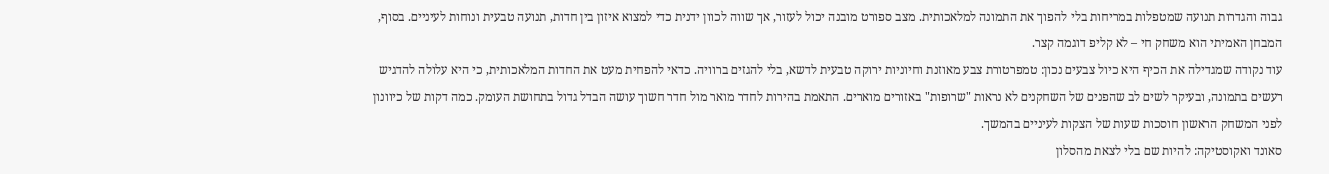גבוה והגדרות תנועה שמטפלות במריחות בלי להפוך את התמונה למלאכותית. מצב ספורט מובנה יכול לעזור, אך שווה לכוון ידנית כדי למצוא איזון בין חדות, תנועה טבעית ונוחות לעיניים. בסוף, המבחן האמיתי הוא משחק חי – לא קליפ דוגמה קצר.
עוד נקודה שמגדילה את הכיף היא כיול צבעים נכון: טמפרטורת צבע מאוזנת וחיוניות ירוקה טבעית לדשא, בלי להגזים ברוויה. כדאי להפחית מעט את החדות המלאכותית, כי היא עלולה להדגיש רעשים בתמונה, ובעיקר לשים לב שהפנים של השחקנים לא נראות "שרופות" באזורים מוארים. התאמת בהירות לחדר מואר מול חדר חשוך עושה הבדל גדול בתחושת העומק. כמה דקות של כיוונון לפני המשחק הראשון חוסכות שעות של הצקות לעיניים בהמשך.
סאונד ואקוסטיקה: להיות שם בלי לצאת מהסלון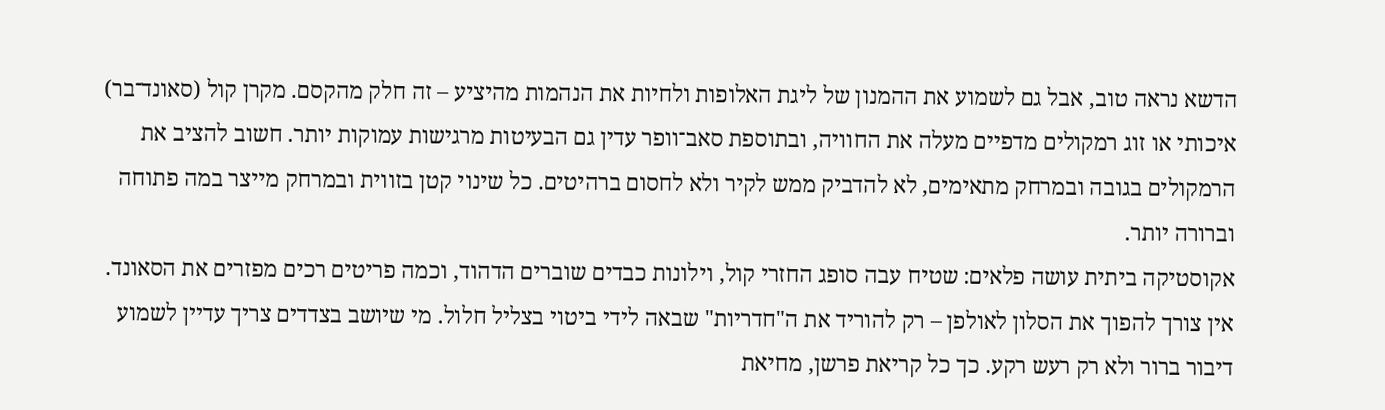הדשא נראה טוב, אבל גם לשמוע את ההמנון של ליגת האלופות ולחיות את הנהמות מהיציע – זה חלק מהקסם. מקרן קול (סאונד־בר) איכותי או זוג רמקולים מדפיים מעלה את החוויה, ובתוספת סאב־וופר עדין גם הבעיטות מרגישות עמוקות יותר. חשוב להציב את הרמקולים בגובה ובמרחק מתאימים, לא להדביק ממש לקיר ולא לחסום ברהיטים. כל שינוי קטן בזווית ובמרחק מייצר במה פתוחה וברורה יותר.
אקוסטיקה ביתית עושה פלאים: שטיח עבה סופג החזרי קול, וילונות כבדים שוברים הדהוד, וכמה פריטים רכים מפזרים את הסאונד. אין צורך להפוך את הסלון לאולפן – רק להוריד את ה"חדריות" שבאה לידי ביטוי בצליל חלול. מי שיושב בצדדים צריך עדיין לשמוע דיבור ברור ולא רק רעש רקע. כך כל קריאת פרשן, מחיאת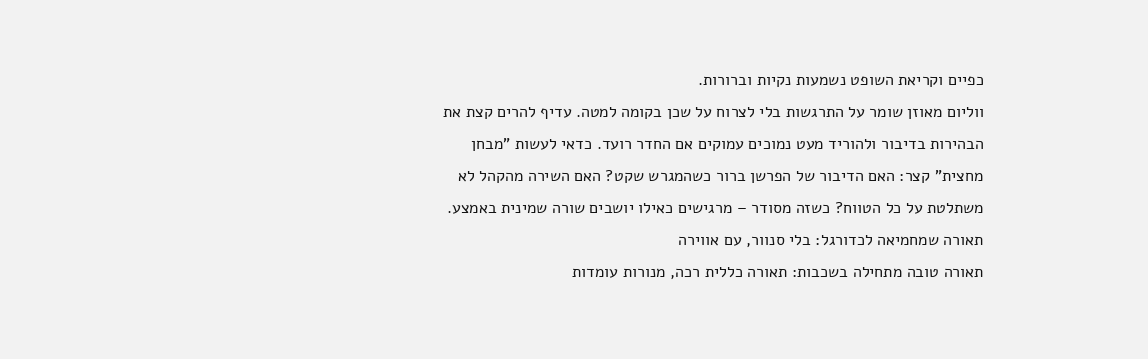כפיים וקריאת השופט נשמעות נקיות וברורות.
ווליום מאוזן שומר על התרגשות בלי לצרוח על שכן בקומה למטה. עדיף להרים קצת את הבהירות בדיבור ולהוריד מעט נמוכים עמוקים אם החדר רועד. כדאי לעשות "מבחן מחצית" קצר: האם הדיבור של הפרשן ברור כשהמגרש שקט? האם השירה מהקהל לא משתלטת על כל הטווח? כשזה מסודר – מרגישים כאילו יושבים שורה שמינית באמצע.
תאורה שמחמיאה לכדורגל: בלי סנוור, עם אווירה
תאורה טובה מתחילה בשכבות: תאורה כללית רכה, מנורות עומדות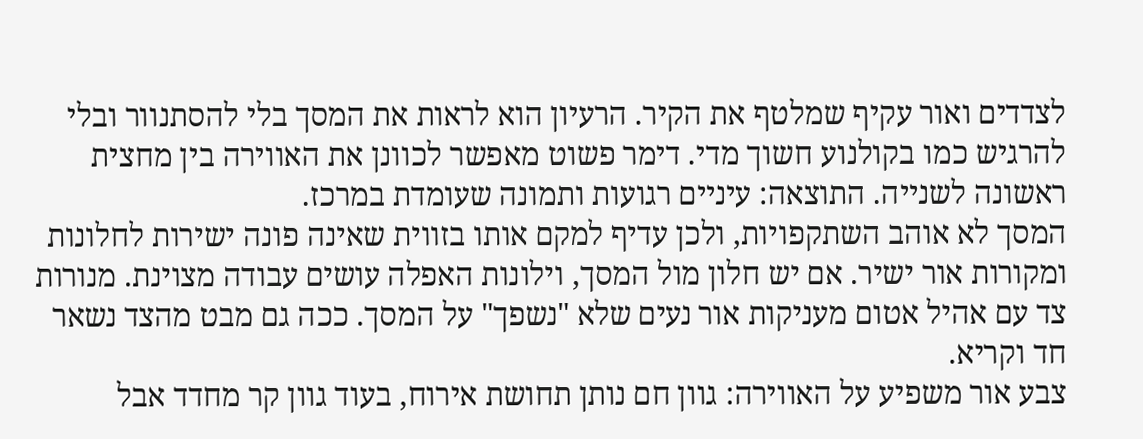לצדדים ואור עקיף שמלטף את הקיר. הרעיון הוא לראות את המסך בלי להסתנוור ובלי להרגיש כמו בקולנוע חשוך מדי. דימר פשוט מאפשר לכוונן את האווירה בין מחצית ראשונה לשנייה. התוצאה: עיניים רגועות ותמונה שעומדת במרכז.
המסך לא אוהב השתקפויות, ולכן עדיף למקם אותו בזווית שאינה פונה ישירות לחלונות ומקורות אור ישיר. אם יש חלון מול המסך, וילונות האפלה עושים עבודה מצוינת. מנורות צד עם אהיל אטום מעניקות אור נעים שלא "נשפך" על המסך. ככה גם מבט מהצד נשאר חד וקריא.
צבע אור משפיע על האווירה: גוון חם נותן תחושת אירוח, בעוד גוון קר מחדד אבל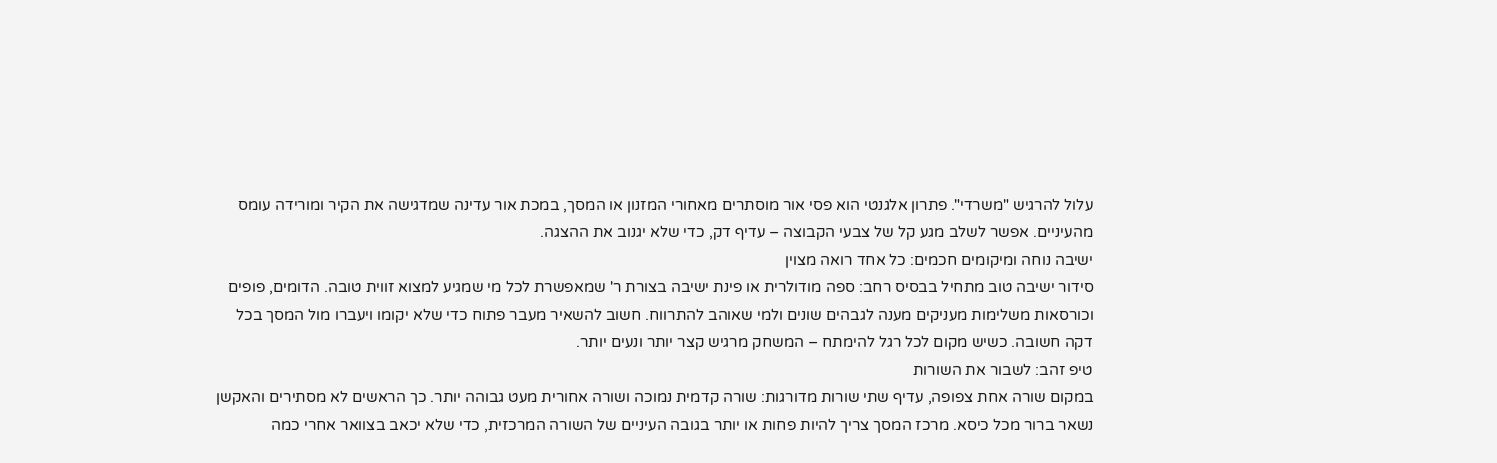עלול להרגיש "משרדי". פתרון אלגנטי הוא פסי אור מוסתרים מאחורי המזנון או המסך, במכת אור עדינה שמדגישה את הקיר ומורידה עומס מהעיניים. אפשר לשלב מגע קל של צבעי הקבוצה – עדיף דק, כדי שלא יגנוב את ההצגה.
ישיבה נוחה ומיקומים חכמים: כל אחד רואה מצוין
סידור ישיבה טוב מתחיל בבסיס רחב: ספה מודולרית או פינת ישיבה בצורת ר' שמאפשרת לכל מי שמגיע למצוא זווית טובה. הדומים, פופים וכורסאות משלימות מעניקים מענה לגבהים שונים ולמי שאוהב להתרווח. חשוב להשאיר מעבר פתוח כדי שלא יקומו ויעברו מול המסך בכל דקה חשובה. כשיש מקום לכל רגל להימתח – המשחק מרגיש קצר יותר ונעים יותר.
טיפ זהב: לשבור את השורות
במקום שורה אחת צפופה, עדיף שתי שורות מדורגות: שורה קדמית נמוכה ושורה אחורית מעט גבוהה יותר. כך הראשים לא מסתירים והאקשן נשאר ברור מכל כיסא. מרכז המסך צריך להיות פחות או יותר בגובה העיניים של השורה המרכזית, כדי שלא יכאב בצוואר אחרי כמה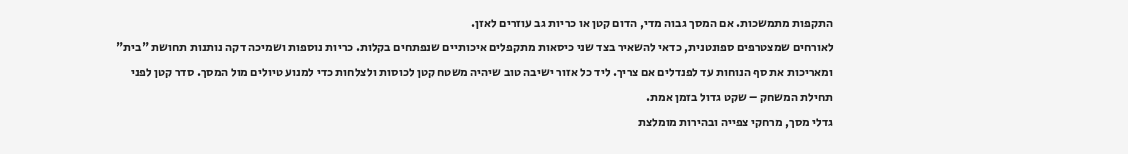התקפות מתמשכות. אם המסך גבוה מדי, הדום קטן או כריות גב עוזרים לאזן.
לאורחים שמצטרפים ספונטנית, כדאי להשאיר בצד שני כיסאות מתקפלים איכותיים שנפתחים בקלות. כריות נוספות ושמיכה דקה נותנות תחושת "בית" ומאריכות את סף הנוחות עד לפנדלים אם צריך. ליד כל אזור ישיבה טוב שיהיה משטח קטן לכוסות ולצלחות כדי למנוע טיולים מול המסך. סדר קטן לפני תחילת המשחק – שקט גדול בזמן אמת.
גדלי מסך, מרחקי צפייה ובהירות מומלצת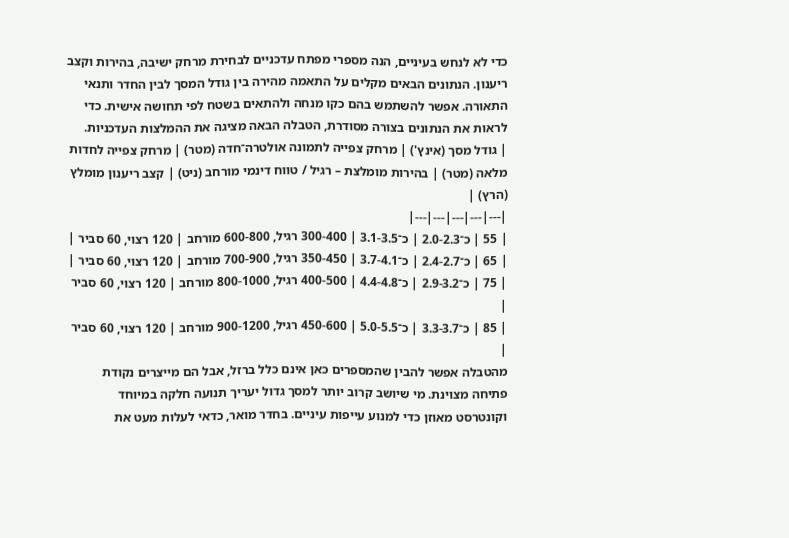כדי לא לנחש בעיניים, הנה מספרי מפתח עדכניים לבחירת מרחק ישיבה, בהירות וקצב ריענון. הנתונים הבאים מקלים על התאמה מהירה בין גודל המסך לבין החדר ותנאי התאורה. אפשר להשתמש בהם כקו מנחה ולהתאים בשטח לפי תחושה אישית. כדי לראות את הנתונים בצורה מסודרת, הטבלה הבאה מציגה את ההמלצות העדכניות.
| גודל מסך (אינץ') | מרחק צפייה לתמונה אולטרה־חדה (מטר) | מרחק צפייה לחדות מלאה (מטר) | בהירות מומלצת – רגיל / טווח דינמי מורחב (ניט) | קצב ריענון מומלץ (הרץ) |
|---|---|---|---|---|
| 55 | כ־2.0-2.3 | כ־3.1-3.5 | 300-400 רגיל, 600-800 מורחב | 120 רצוי, 60 סביר |
| 65 | כ־2.4-2.7 | כ־3.7-4.1 | 350-450 רגיל, 700-900 מורחב | 120 רצוי, 60 סביר |
| 75 | כ־2.9-3.2 | כ־4.4-4.8 | 400-500 רגיל, 800-1000 מורחב | 120 רצוי, 60 סביר |
| 85 | כ־3.3-3.7 | כ־5.0-5.5 | 450-600 רגיל, 900-1200 מורחב | 120 רצוי, 60 סביר |
מהטבלה אפשר להבין שהמספרים כאן אינם כלל ברזל, אבל הם מייצרים נקודת פתיחה מצוינת. מי שיושב קרוב יותר למסך גדול יעריך תנועה חלקה במיוחד וקונטרסט מאוזן כדי למנוע עייפות עיניים. בחדר מואר, כדאי לעלות מעט את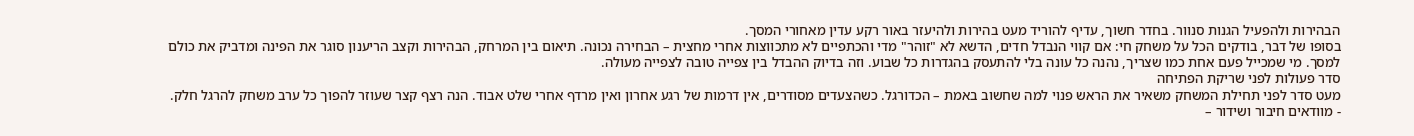הבהירות ולהפעיל הגנות סנוור. בחדר חשוך, עדיף להוריד מעט בהירות ולהיעזר באור רקע עדין מאחורי המסך.
בסופו של דבר, בודקים הכל על משחק חי: אם קווי הנבדל חדים, הדשא לא "זוהר" מדי והכתפיים לא מתכווצות אחרי מחצית – הבחירה נכונה. תיאום בין המרחק, הבהירות וקצב הריענון סוגר את הפינה ומדביק את כולם למסך. מי שמכייל פעם אחת כמו שצריך, נהנה כל עונה בלי להתעסק בהגדרות כל שבוע. וזה בדיוק ההבדל בין צפייה טובה לצפייה מעולה.
סדר פעולות לפני שריקת הפתיחה
מעט סדר לפני תחילת המשחק משאיר את הראש פנוי למה שחשוב באמת – הכדורגל. כשהצעדים מסודרים, אין דרמות של רגע אחרון ואין מרדף אחרי שלט אבוד. הנה רצף קצר שעוזר להפוך כל ערב משחק להרגל חלק.
- מוודאים חיבור ושידור –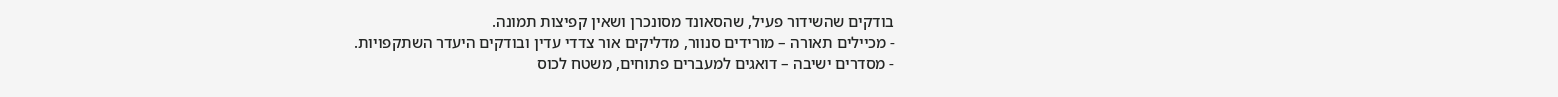בודקים שהשידור פעיל, שהסאונד מסונכרן ושאין קפיצות תמונה.
- מכיילים תאורה – מורידים סנוור, מדליקים אור צדדי עדין ובודקים היעדר השתקפויות.
- מסדרים ישיבה – דואגים למעברים פתוחים, משטח לכוס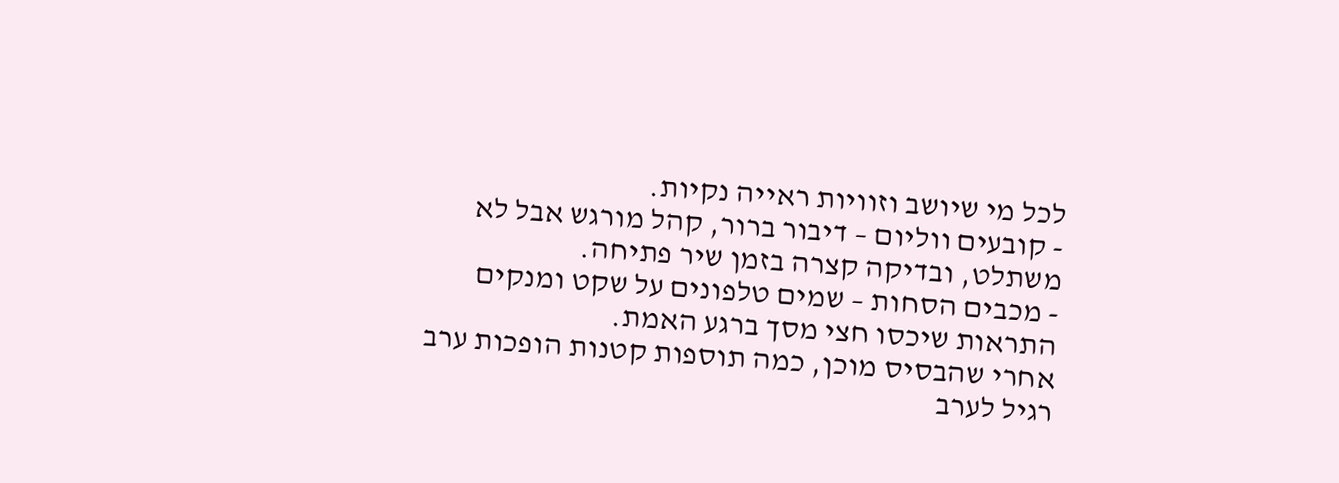לכל מי שיושב וזוויות ראייה נקיות.
- קובעים ווליום – דיבור ברור, קהל מורגש אבל לא משתלט, ובדיקה קצרה בזמן שיר פתיחה.
- מכבים הסחות – שמים טלפונים על שקט ומנקים התראות שיכסו חצי מסך ברגע האמת.
אחרי שהבסיס מוכן, כמה תוספות קטנות הופכות ערב רגיל לערב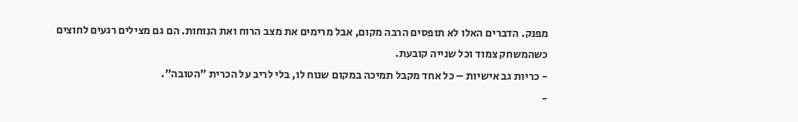מפנק. הדברים האלו לא תופסים הרבה מקום, אבל מרימים את מצב הרוח ואת הנוחות. הם גם מצילים רגעים לחוצים כשהמשחק צמוד וכל שנייה קובעת.
- כריות גב אישיות – כל אחד מקבל תמיכה במקום שנוח לו, בלי לריב על הכרית "הטובה".
-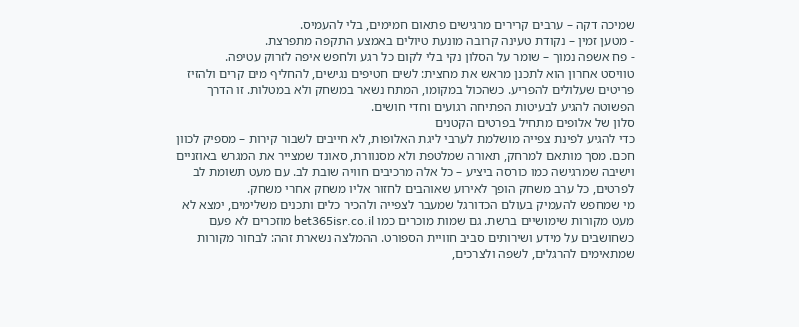שמיכה דקה – ערבים קרירים מרגישים פתאום חמימים, בלי להעמיס.
- מטען זמין – נקודת טעינה קרובה מונעת טיולים באמצע התקפה מתפרצת.
- פח אשפה נמוך – שומר על הסלון נקי בלי לקום כל רגע ולחפש איפה לזרוק עטיפה.
טוויסט אחרון הוא לתכנן מראש את מחצית: לשים חטיפים נגישים, להחליף מים קרים ולהזיז פריטים שעלולים להפריע. כשהכול במקומו, המתח נשאר במשחק ולא במטלות. זו הדרך הפשוטה להגיע לבעיטות הפתיחה רגועים וחדי חושים.
סלון של אלופים מתחיל בפרטים הקטנים
כדי להגיע לפינת צפייה מושלמת לערבי ליגת האלופות, לא חייבים לשבור קירות – מספיק לכוון חכם. מסך מותאם למרחק, תאורה שמלטפת ולא מסנוורת, סאונד שמצייר את המגרש באוזניים וישיבה שמרגישה כמו כורסה ביציע – כל אלה מרכיבים חוויה שובת לב. עם מעט תשומת לב לפרטים, כל ערב משחק הופך לאירוע שאוהבים לחזור אליו משחק אחרי משחק.
מי שמחפש להעמיק בעולם הכדורגל שמעבר לצפייה ולהכיר כלים ותכנים משלימים, ימצא לא מעט מקורות שימושיים ברשת. גם שמות מוכרים כמו bet365isr.co.il מוזכרים לא פעם כשחושבים על מידע ושירותים סביב חוויית הספורט. ההמלצה נשארת זהה: לבחור מקורות שמתאימים להרגלים, לשפה ולצרכים,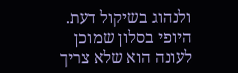ולנהוג בשיקול דעת.
היופי בסלון שמוכן לעונה הוא שלא צריך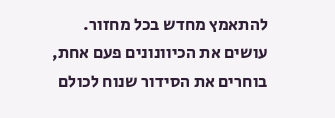להתאמץ מחדש בכל מחזור. עושים את הכיוונונים פעם אחת, בוחרים את הסידור שנוח לכולם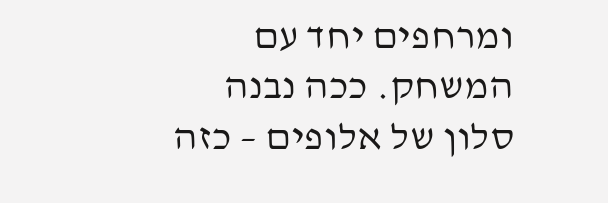ומרחפים יחד עם המשחק. ככה נבנה סלון של אלופים – כזה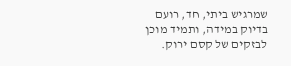שמרגיש ביתי, חד, רועם בדיוק במידה, ותמיד מוכן לבזקים של קסם ירוק.